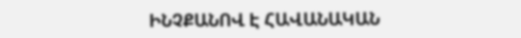ԻՆՉՔԱՆՈՎ Է ՀԱՎԱՆԱԿԱՆ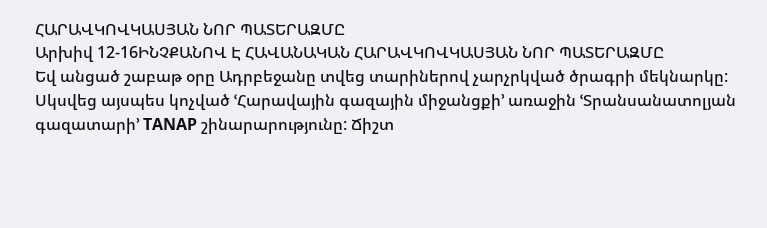ՀԱՐԱՎԿՈՎԿԱՍՅԱՆ ՆՈՐ ՊԱՏԵՐԱԶՄԸ
Արխիվ 12-16ԻՆՉՔԱՆՈՎ Է ՀԱՎԱՆԱԿԱՆ ՀԱՐԱՎԿՈՎԿԱՍՅԱՆ ՆՈՐ ՊԱՏԵՐԱԶՄԸ
Եվ անցած շաբաթ օրը Ադրբեջանը տվեց տարիներով չարչրկված ծրագրի մեկնարկը: Սկսվեց այսպես կոչված ՙՀարավային գազային միջանցքի՚ առաջին ՙՏրանսանատոլյան գազատարի՚ TANAP շինարարությունը: Ճիշտ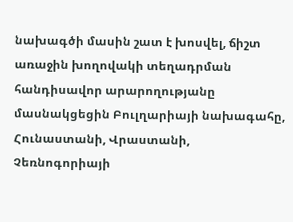նախագծի մասին շատ է խոսվել, ճիշտ առաջին խողովակի տեղադրման հանդիսավոր արարողությանը մասնակցեցին Բուլղարիայի նախագահը, Հունաստանի, Վրաստանի, Չեռնոգորիայի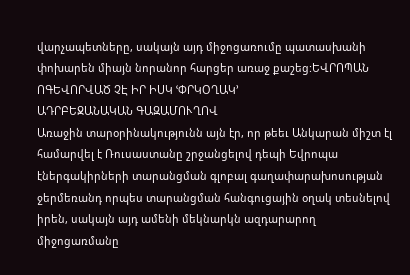վարչապետները, սակայն այդ միջոցառումը պատասխանի փոխարեն միայն նորանոր հարցեր առաջ քաշեց:ԵՎՐՈՊԱՆ ՈԳԵՎՈՐՎԱԾ ՉԷ ԻՐ ԻՍԿ ՙՓՐԿՕՂԱԿ՚
ԱԴՐԲԵՋԱՆԱԿԱՆ ԳԱԶԱՄՈՒՂՈՎ
Առաջին տարօրինակությունն այն էր, որ թեեւ Անկարան միշտ էլ համարվել է Ռուսաստանը շրջանցելով դեպի Եվրոպա էներգակիրների տարանցման գլոբալ գաղափարախոսության ջերմեռանդ որպես տարանցման հանգուցային օղակ տեսնելով իրեն, սակայն այդ ամենի մեկնարկն ազդարարող միջոցառմանը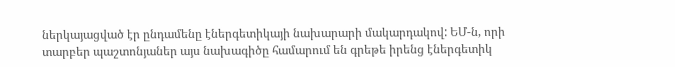ներկայացված էր ընդամենը էներգետիկայի նախարարի մակարդակով: ԵՄ-ն, որի տարբեր պաշտոնյաներ այս նախագիծը համարում են գրեթե իրենց էներգետիկ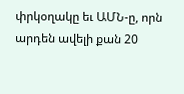փրկօղակը եւ ԱՄՆ-ը, որն արդեն ավելի քան 20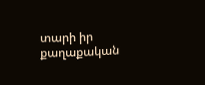տարի իր քաղաքական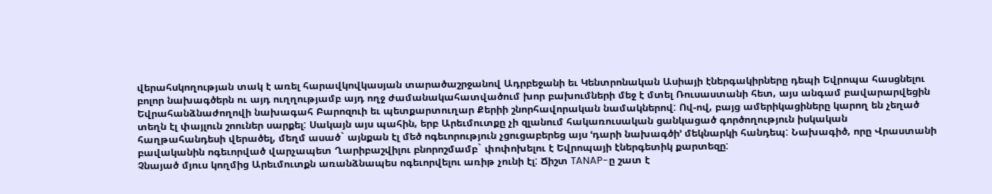վերահսկողության տակ է առել հարավկովկասյան տարածաշրջանով Ադրբեջանի եւ Կենտրոնական Ասիայի էներգակիրները դեպի Եվրոպա հասցնելու բոլոր նախագծերն ու այդ ուղղությամբ այդ ողջ ժամանակահատվածում խոր բախումների մեջ է մտել Ռուսաստանի հետ, այս անգամ բավարարվեցին Եվրահանձնաժողովի նախագահ Բարոզուի եւ պետքարտուղար Քերիի շնորհավորական նամակներով: Ով-ով, բայց ամերիկացիները կարող են չեղած տեղն էլ փայլուն շոուներ սարքել: Սակայն այս պահին, երբ Արեւմուտքը չի զլանում հակառուսական ցանկացած գործողություն իսկական հաղթահանդեսի վերածել, մեղմ ասած` այնքան էլ մեծ ոգեւորություն չցուցաբերեց այս ՙդարի նախագծի՚ մեկնարկի հանդեպ: Նախագիծ, որը Վրաստանի բավականին ոգեւորված վարչապետ Ղարիբաշվիլու բնորոշմամբ` փոփոխելու է Եվրոպայի էներգետիկ քարտեզը:
Չնայած մյուս կողմից Արեւմուտքն առանձնապես ոգեւորվելու առիթ չունի էլ: Ճիշտ TANAP-ը շատ է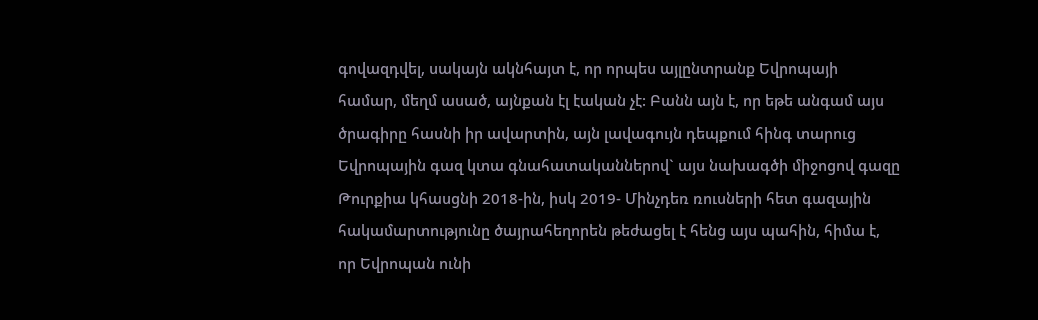գովազդվել, սակայն ակնհայտ է, որ որպես այլընտրանք Եվրոպայի համար, մեղմ ասած, այնքան էլ էական չէ: Բանն այն է, որ եթե անգամ այս ծրագիրը հասնի իր ավարտին, այն լավագույն դեպքում հինգ տարուց Եվրոպային գազ կտա գնահատականներով` այս նախագծի միջոցով գազը Թուրքիա կհասցնի 2018-ին, իսկ 2019- Մինչդեռ ռուսների հետ գազային հակամարտությունը ծայրահեղորեն թեժացել է հենց այս պահին, հիմա է, որ Եվրոպան ունի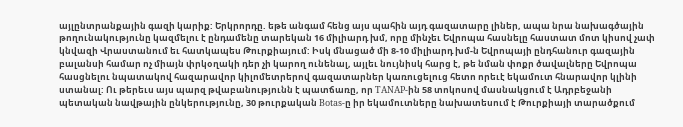այլընտրանքային գազի կարիք: Երկրորդը. եթե անգամ հենց այս պահին այդ գազատարը լիներ, ապա նրա նախագծային թողունակությունը կազմելու է ընդամենը տարեկան 16 միլիարդ խմ, որը մինչեւ Եվրոպա հասնելը հաստատ մոտ կիսով չափ կնվազի Վրաստանում եւ հատկապես Թուրքիայում: Իսկ մնացած մի 8-10 միլիարդ խմ-ն Եվրոպայի ընդհանուր գազային բալանսի համար ոչ միայն փրկօղակի դեր չի կարող ունենալ, այլեւ նույնիսկ հարց է, թե նման փոքր ծավալները Եվրոպա հասցնելու նպատակով հազարավոր կիլոմետրերով գազատարներ կառուցելուց հետո որեւէ եկամուտ հնարավոր կլինի ստանալ: Ու թերեւս այս պարզ թվաբանությունն է պատճառը, որ TANAP-ին 58 տոկոսով մասնակցում է Ադրբեջանի պետական նավթային ընկերությունը, 30 թուրքական Botas-ը իր եկամուտները նախատեսում է Թուրքիայի տարածքում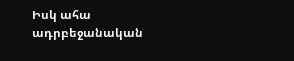Իսկ ահա ադրբեջանական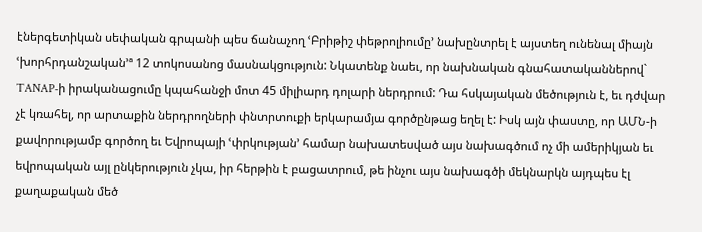էներգետիկան սեփական գրպանի պես ճանաչող ՙԲրիթիշ փեթրոլիումը՚ նախընտրել է այստեղ ունենալ միայն ՙխորհրդանշական՚ª 12 տոկոսանոց մասնակցություն: Նկատենք նաեւ, որ նախնական գնահատականներով` TANAP-ի իրականացումը կպահանջի մոտ 45 միլիարդ դոլարի ներդրում: Դա հսկայական մեծություն է, եւ դժվար չէ կռահել, որ արտաքին ներդրողների փնտրտուքի երկարամյա գործընթաց եղել է: Իսկ այն փաստը, որ ԱՄՆ-ի քավորությամբ գործող եւ Եվրոպայի ՙփրկության՚ համար նախատեսված այս նախագծում ոչ մի ամերիկյան եւ եվրոպական այլ ընկերություն չկա, իր հերթին է բացատրում, թե ինչու այս նախագծի մեկնարկն այդպես էլ քաղաքական մեծ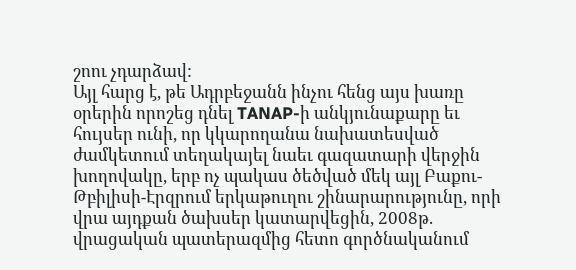շոու չդարձավ:
Այլ հարց է, թե Ադրբեջանն ինչու հենց այս խառը օրերին որոշեց դնել TANAP-ի անկյունաքարը եւ հույսեր ունի, որ կկարողանա նախատեսված ժամկետում տեղակայել նաեւ գազատարի վերջին խողովակը, երբ ոչ պակաս ծեծված մեկ այլ Բաքու-Թբիլիսի-Էրզրում երկաթուղու շինարարությունը, որի վրա այդքան ծախսեր կատարվեցին, 2008թ. վրացական պատերազմից հետո գործնականում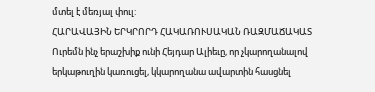մտել է մեռյալ փուլ:
ՀԱՐԱՎԱՅԻՆ ԵՐԿՐՈՐԴ ՀԱԿԱՌՈՒՍԱԿԱՆ ՌԱԶՄԱՃԱԿԱՏ
Ուրեմն ինչ երաշխիք ունի Հեյդար Ալիեւը, որ չկարողանալով երկաթուղին կառուցել, կկարողանա ավարտին հասցնել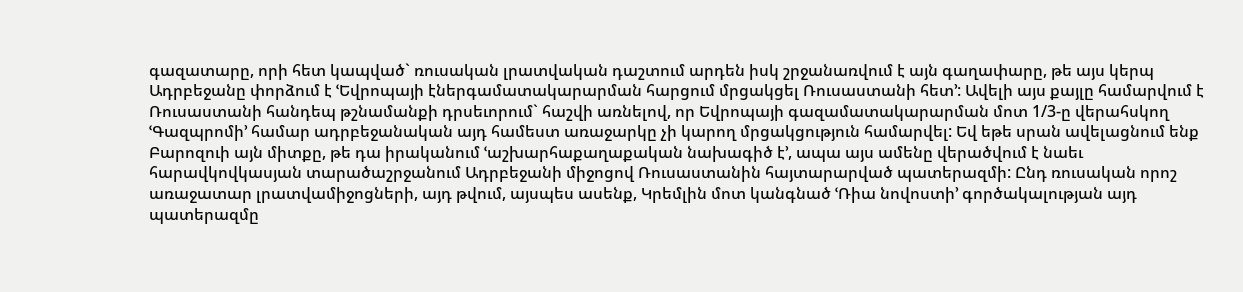գազատարը, որի հետ կապված` ռուսական լրատվական դաշտում արդեն իսկ շրջանառվում է այն գաղափարը, թե այս կերպ Ադրբեջանը փորձում է ՙԵվրոպայի էներգամատակարարման հարցում մրցակցել Ռուսաստանի հետ՚: Ավելի այս քայլը համարվում է Ռուսաստանի հանդեպ թշնամանքի դրսեւորում` հաշվի առնելով, որ Եվրոպայի գազամատակարարման մոտ 1/3-ը վերահսկող ՙԳազպրոմի՚ համար ադրբեջանական այդ համեստ առաջարկը չի կարող մրցակցություն համարվել: Եվ եթե սրան ավելացնում ենք Բարոզուի այն միտքը, թե դա իրականում ՙաշխարհաքաղաքական նախագիծ է՚, ապա այս ամենը վերածվում է նաեւ հարավկովկասյան տարածաշրջանում Ադրբեջանի միջոցով Ռուսաստանին հայտարարված պատերազմի: Ընդ ռուսական որոշ առաջատար լրատվամիջոցների, այդ թվում, այսպես ասենք, Կրեմլին մոտ կանգնած ՙՌիա նովոստի՚ գործակալության այդ պատերազմը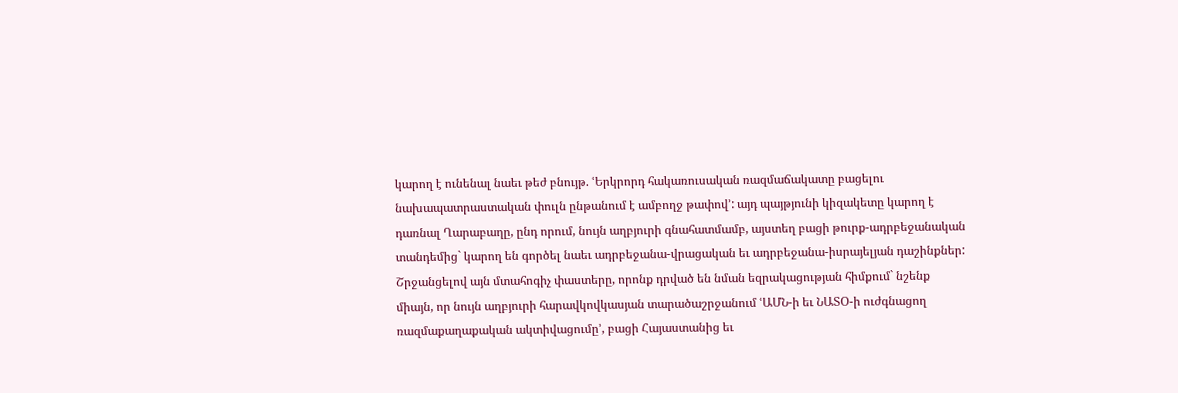կարող է ունենալ նաեւ թեժ բնույթ. ՙԵրկրորդ հակառուսական ռազմաճակատը բացելու նախապատրաստական փուլն ընթանում է ամբողջ թափով՚: այդ պայթյունի կիզակետը կարող է դառնալ Ղարաբաղը, ընդ որում, նույն աղբյուրի գնահատմամբ, այստեղ բացի թուրք-ադրբեջանական տանդեմից` կարող են գործել նաեւ ադրբեջանա-վրացական եւ ադրբեջանա-իսրայելյան դաշինքներ:
Շրջանցելով այն մտահոգիչ փաստերը, որոնք դրված են նման եզրակացության հիմքում` նշենք միայն, որ նույն աղբյուրի հարավկովկասյան տարածաշրջանում ՙԱՄՆ-ի եւ ՆԱՏՕ-ի ուժգնացող ռազմաքաղաքական ակտիվացումը՚, բացի Հայաստանից եւ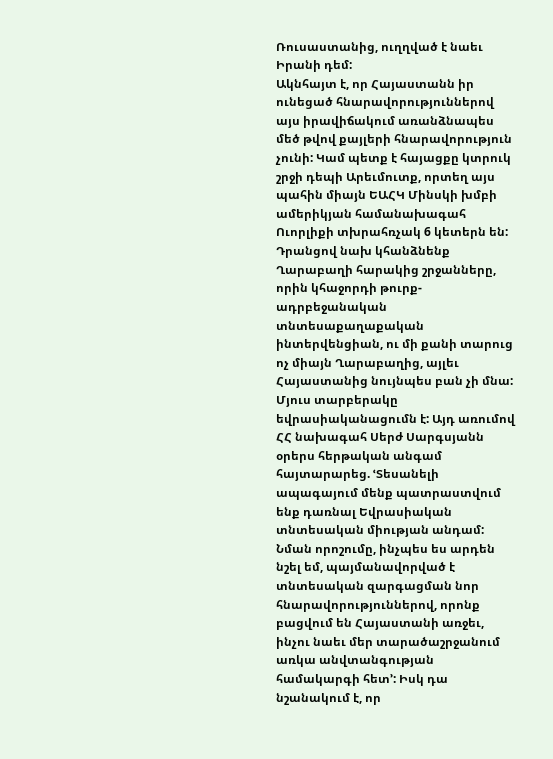Ռուսաստանից, ուղղված է նաեւ Իրանի դեմ:
Ակնհայտ է, որ Հայաստանն իր ունեցած հնարավորություններով այս իրավիճակում առանձնապես մեծ թվով քայլերի հնարավորություն չունի: Կամ պետք է հայացքը կտրուկ շրջի դեպի Արեւմուտք, որտեղ այս պահին միայն ԵԱՀԿ Մինսկի խմբի ամերիկյան համանախագահ Ուորլիքի տխրահռչակ 6 կետերն են: Դրանցով նախ կհանձնենք Ղարաբաղի հարակից շրջանները, որին կհաջորդի թուրք-ադրբեջանական տնտեսաքաղաքական ինտերվենցիան, ու մի քանի տարուց ոչ միայն Ղարաբաղից, այլեւ Հայաստանից նույնպես բան չի մնա: Մյուս տարբերակը եվրասիականացումն է: Այդ առումով ՀՀ նախագահ Սերժ Սարգսյանն օրերս հերթական անգամ հայտարարեց. ՙՏեսանելի ապագայում մենք պատրաստվում ենք դառնալ Եվրասիական տնտեսական միության անդամ: Նման որոշումը, ինչպես ես արդեն նշել եմ, պայմանավորված է տնտեսական զարգացման նոր հնարավորություններով, որոնք բացվում են Հայաստանի առջեւ, ինչու նաեւ մեր տարածաշրջանում առկա անվտանգության համակարգի հետ՚: Իսկ դա նշանակում է, որ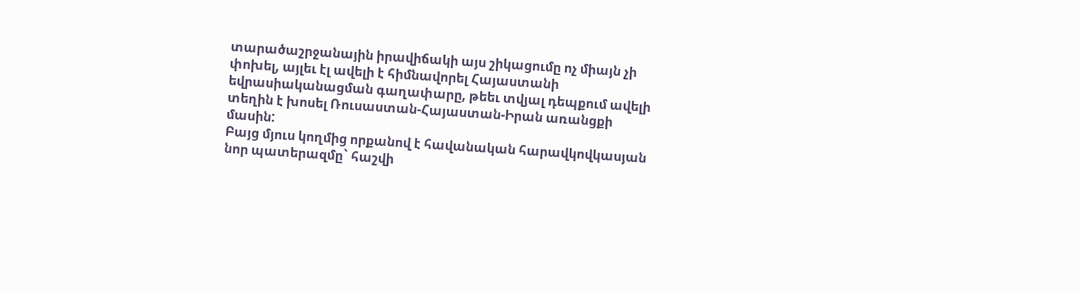տարածաշրջանային իրավիճակի այս շիկացումը ոչ միայն չի փոխել, այլեւ էլ ավելի է հիմնավորել Հայաստանի եվրասիականացման գաղափարը, թեեւ տվյալ դեպքում ավելի տեղին է խոսել Ռուսաստան-Հայաստան-Իրան առանցքի մասին:
Բայց մյուս կողմից որքանով է հավանական հարավկովկասյան նոր պատերազմը` հաշվի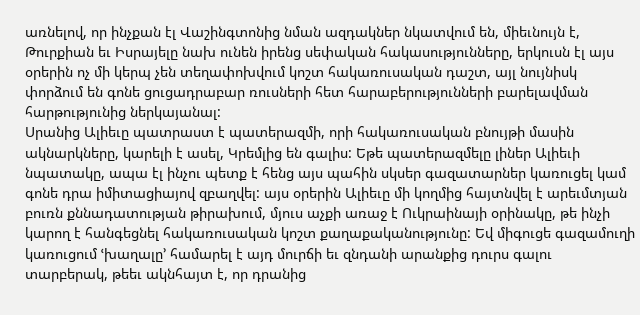առնելով, որ ինչքան էլ Վաշինգտոնից նման ազդակներ նկատվում են, միեւնույն է, Թուրքիան եւ Իսրայելը նախ ունեն իրենց սեփական հակասությունները, երկուսն էլ այս օրերին ոչ մի կերպ չեն տեղափոխվում կոշտ հակառուսական դաշտ, այլ նույնիսկ փորձում են գոնե ցուցադրաբար ռուսների հետ հարաբերությունների բարելավման հարթությունից ներկայանալ:
Սրանից Ալիեւը պատրաստ է պատերազմի, որի հակառուսական բնույթի մասին ակնարկները, կարելի է ասել, Կրեմլից են գալիս: Եթե պատերազմելը լիներ Ալիեւի նպատակը, ապա էլ ինչու պետք է հենց այս պահին սկսեր գազատարներ կառուցել կամ գոնե դրա իմիտացիայով զբաղվել: այս օրերին Ալիեւը մի կողմից հայտնվել է արեւմտյան բուռն քննադատության թիրախում, մյուս աչքի առաջ է Ուկրաինայի օրինակը, թե ինչի կարող է հանգեցնել հակառուսական կոշտ քաղաքականությունը: Եվ միգուցե գազամուղի կառուցում ՙխաղալը՚ համարել է այդ մուրճի եւ զնդանի արանքից դուրս գալու տարբերակ, թեեւ ակնհայտ է, որ դրանից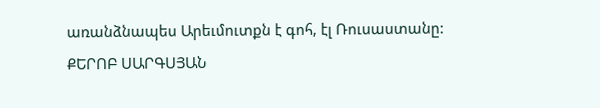առանձնապես Արեւմուտքն է գոհ, էլ Ռուսաստանը:
ՔԵՐՈԲ ՍԱՐԳՍՅԱՆ